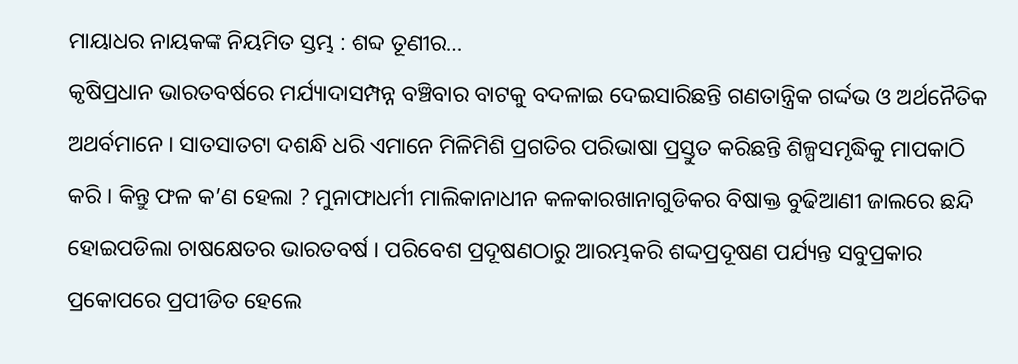ମାୟାଧର ନାୟକଙ୍କ ନିୟମିତ ସ୍ତମ୍ଭ : ଶବ୍ଦ ତୂଣୀର…
କୃଷିପ୍ରଧାନ ଭାରତବର୍ଷରେ ମର୍ଯ୍ୟାଦାସମ୍ପନ୍ନ ବଞ୍ଚିବାର ବାଟକୁ ବଦଳାଇ ଦେଇସାରିଛନ୍ତି ଗଣତାନ୍ତ୍ରିକ ଗର୍ଦ୍ଦଭ ଓ ଅର୍ଥନୈତିକ ଅଥର୍ବମାନେ । ସାତସାତଟା ଦଶନ୍ଧି ଧରି ଏମାନେ ମିଳିମିଶି ପ୍ରଗତିର ପରିଭାଷା ପ୍ରସ୍ତୁତ କରିଛନ୍ତି ଶିଳ୍ପସମୃଦ୍ଧିକୁ ମାପକାଠି କରି । କିନ୍ତୁ ଫଳ କ’ଣ ହେଲା ? ମୁନାଫାଧର୍ମୀ ମାଲିକାନାଧୀନ କଳକାରଖାନାଗୁଡିକର ବିଷାକ୍ତ ବୁଢିଆଣୀ ଜାଲରେ ଛନ୍ଦି ହୋଇପଡିଲା ଚାଷକ୍ଷେତର ଭାରତବର୍ଷ । ପରିବେଶ ପ୍ରଦୂଷଣଠାରୁ ଆରମ୍ଭକରି ଶଦ୍ଦପ୍ରଦୂଷଣ ପର୍ଯ୍ୟନ୍ତ ସବୁପ୍ରକାର ପ୍ରକୋପରେ ପ୍ରପୀଡିତ ହେଲେ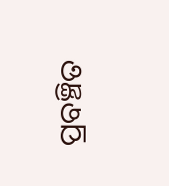ପ୍ରବଞ୍ଚିତ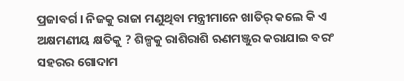ପ୍ରଜାବର୍ଗ । ନିଜକୁ ରାଜା ମଣୁଥିବା ମନ୍ତ୍ରୀମାନେ ଖାତିର୍ କଲେ କି ଏ ଅକ୍ଷମଣୀୟ କ୍ଷତିକୁ ? ଶିଳ୍ପକୁ ରାଶିରାଶି ଋଣମଞ୍ଜୁର କରାଯାଇ ବରଂ ସହରର ଗୋଦାମ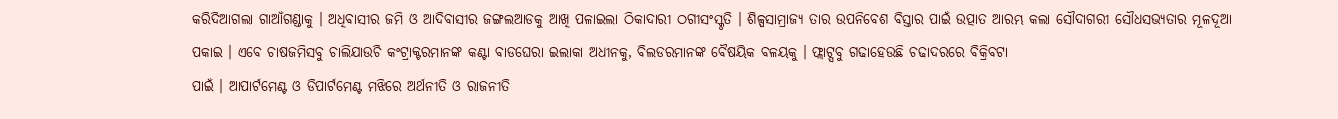କରିଦିଆଗଲା ଗାଆଁଗଣ୍ଡାକୁ । ଅଧିବାସୀର ଜମି ଓ ଆଦିବାସୀର ଜଙ୍ଗଲଆଡକୁ ଆଖି ପଳାଇଲା ଠିକାଦାରୀ ଠଗୀସଂସ୍କୃତି । ଶିଳ୍ପସାମ୍ରାଜ୍ୟ ତାର ଉପନିବେଶ ବିସ୍ତାର ପାଇଁ ଉତ୍ପାତ ଆରମ୍ଭ କଲା ସୌଦାଗରୀ ସୌଧସଭ୍ୟତାର ମୂଳଦୂଆ ପକାଇ । ଏବେ ଚାଷଜମିସବୁ ଚାଲିଯାଉଚି କଂଟ୍ରାକ୍ଟରମାନଙ୍କ କଣ୍ଟା ବାଡଘେରା ଇଲାକା ଅଧୀନକୁ, ବିଲଡରମାନଙ୍କ ବୈଷୟିକ ବଳୟକୁ । ଫ୍ଲାଟ୍ସବୁ ଗଢାହେଉଛି ଚଢାଦରରେ ବିକ୍ରିବଟା
ପାଇଁ । ଆପାର୍ଟମେଣ୍ଟ ଓ ଡିପାର୍ଟମେଣ୍ଟ ମଝିରେ ଅର୍ଥନୀତି ଓ ରାଜନୀତି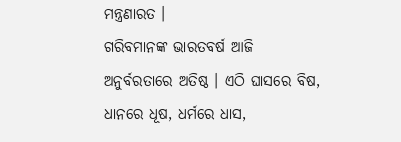ମନ୍ତ୍ରଣାରତ ।
ଗରିବମାନଙ୍କ ଭାରତବର୍ଷ ଆଜି ଅନୁର୍ବରତାରେ ଅତିଷ୍ଠ । ଏଠି ଘାସରେ ବିଷ, ଧାନରେ ଧୂଷ, ଧର୍ମରେ ଧାସ,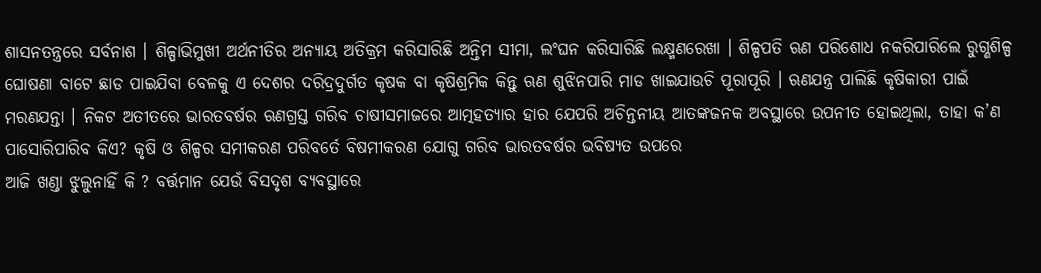ଶାସନତନ୍ତ୍ରରେ ସର୍ବନାଶ । ଶିଳ୍ପାଭିମୁଖୀ ଅର୍ଥନୀତିର ଅନ୍ୟାୟ ଅତିକ୍ରମ କରିସାରିଛି ଅନ୍ତିମ ସୀମା, ଲଂଘନ କରିସାରିଛି ଲକ୍ଷ୍ମଣରେଖା । ଶିଳ୍ପପତି ଋଣ ପରିଶୋଧ ନକରିପାରିଲେ ରୁଗ୍ଣଶିଳ୍ପ ଘୋଷଣା ବାଟେ ଛାଡ ପାଇଯିବା ବେଳକୁ ଏ ଦେଶର ଦରିଦ୍ରଦୁର୍ଗତ କୃଷକ ବା କୃଷିଶ୍ରମିକ କିନ୍ତୁ ଋଣ ଶୁଝିନପାରି ମାଡ ଖାଇଯାଉଚି ପୂରାପୂରି । ଋଣଯନ୍ତ୍ର ପାଲିଛି କୃଷିକାରୀ ପାଇଁ ମରଣଯନ୍ତା । ନିକଟ ଅତୀତରେ ଭାରତବର୍ଷର ଋଣଗ୍ରସ୍ତ ଗରିବ ଚାଷୀସମାଜରେ ଆତ୍ମହତ୍ୟାର ହାର ଯେପରି ଅଚିନ୍ତନୀୟ ଆତଙ୍କଜନକ ଅବସ୍ଥାରେ ଉପନୀତ ହୋଇଥିଲା, ତାହା କ’ଣ ପାସୋରିପାରିବ କିଏ? କୃଷି ଓ ଶିଳ୍ପର ସମୀକରଣ ପରିବର୍ତେ ବିଷମୀକରଣ ଯୋଗୁ ଗରିବ ଭାରତବର୍ଷର ଭବିଷ୍ୟତ ଉପରେ
ଆଜି ଖଣ୍ଡା ଝୁଲୁନାହିଁ କି ? ବର୍ତ୍ତମାନ ଯେଉଁ ବିସଦୃଶ ବ୍ୟବସ୍ଥାରେ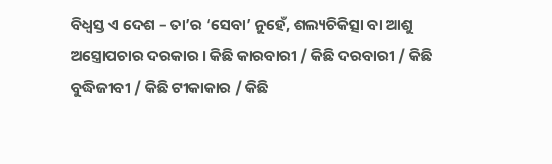ବିଧ୍ୱସ୍ତ ଏ ଦେଶ – ତା’ର ‘ସେବା’ ନୁହେଁ, ଶଲ୍ୟଚିକିତ୍ସା ବା ଆଶୁ ଅସ୍ତ୍ରୋପଚାର ଦରକାର । କିଛି କାରବାରୀ / କିଛି ଦରବାରୀ / କିଛି ବୁଦ୍ଧିଜୀବୀ / କିଛି ଟୀକାକାର / କିଛି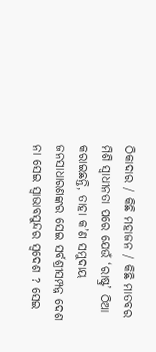ଠିକାଦାର / କିଛି ମହାଜନ / କିଛି ମାତବର ମିଶି ସ୍ୱାଧୀନତା ପରେ ଯେଉଁ ‘ରାଷ୍ଟ୍ର’ ଠିଆ କରାଇଛନ୍ତି, ତାହା କ’ଣ ସମୁଦାୟ ଜନସାଧାରଣଙ୍କର ସେଇ ସର୍ବଶ୍ରୀସମ୍ପନ୍ନ ଦେଶ ନା ସେଇ ସ୍ୱାଭାବସୁନ୍ଦର ସ୍ୱଦେଶ ? ସେଇ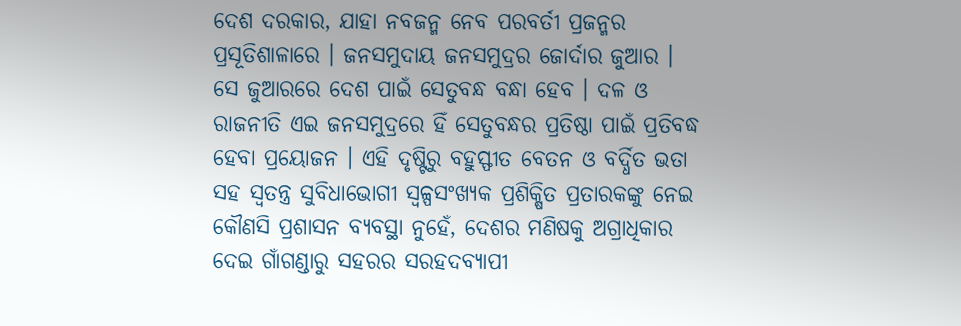ଦେଶ ଦରକାର, ଯାହା ନବଜନ୍ମ ନେବ ପରବର୍ତୀ ପ୍ରଜନ୍ମର ପ୍ରସୂତିଶାଳାରେ । ଜନସମୁଦାୟ ଜନସମୁଦ୍ରର ଜୋର୍ଦାର ଜୁଆର । ସେ ଜୁଆରରେ ଦେଶ ପାଇଁ ସେତୁବନ୍ଧ ବନ୍ଧା ହେବ । ଦଳ ଓ ରାଜନୀତି ଏଇ ଜନସମୁଦ୍ରରେ ହିଁ ସେତୁବନ୍ଧର ପ୍ରତିଷ୍ଠା ପାଇଁ ପ୍ରତିବଦ୍ଧ ହେବା ପ୍ରୟୋଜନ । ଏହି ଦୃଷ୍ଟିରୁ ବହୁସ୍ଫୀତ ବେତନ ଓ ବର୍ଦ୍ଧିତ ଭତା ସହ ସ୍ୱତନ୍ତ୍ର ସୁବିଧାଭୋଗୀ ସ୍ୱଳ୍ପସଂଖ୍ୟକ ପ୍ରଶିକ୍ଷିତ ପ୍ରତାରକଙ୍କୁ ନେଇ କୌଣସି ପ୍ରଶାସନ ବ୍ୟବସ୍ଥା ନୁହେଁ, ଦେଶର ମଣିଷକୁ ଅଗ୍ରାଧିକାର ଦେଇ ଗାଁଗଣ୍ଡାରୁ ସହରର ସରହଦବ୍ୟାପୀ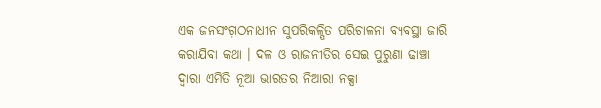ଏକ ଜନସଂଗ଼ଠନାଧୀନ ସୁପରିକଳ୍ପିତ ପରିଚାଳନା ବ୍ୟବସ୍ଥା ଜାରି କରାଯିବା କଥା । ଦଳ ଓ ରାଜନୀତିର ସେଇ ପୁରୁଣା ଢାଞ୍ଚା ଦ୍ୱାରା ଏମିତି ନୂଆ ଭାରତର ନିଆରା ନକ୍ସା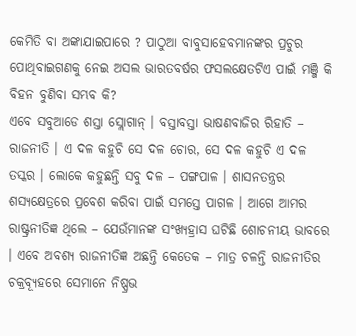କେମିତି ବା ଅଙ୍କାଯାଇପାରେ ? ପାଠୁଆ ବାବୁସାହେବମାନଙ୍କର ପ୍ରଚୁର ପୋଥିବାଇଗଣକୁ ନେଇ ଅସଲ ଭାରତବର୍ଷର ଫସଲକ୍ଷେତଟିଏ ପାଇଁ ମଞ୍ଜି କି ବିହନ ବୁଣିବା ସମ୍ଭବ କି?
ଏବେ ସବୁଆଡେ ଶସ୍ତା ସ୍ଲୋଗାନ୍ । ବସ୍ତାବସ୍ତା ଭାଷଣବାଜିର ରିହାତି – ରାଜନୀତି । ଏ ଦଳ କହୁଚି ସେ ଦଳ ଚୋର, ସେ ଦଳ କହୁଚି ଏ ଦଳ ତସ୍କର । ଲୋକେ କହୁଛନ୍ତି ସବୁ ଦଳ – ପଙ୍ଗପାଳ । ଶାସନତନ୍ତ୍ରର ଶସ୍ୟକ୍ଷେତ୍ରରେ ପ୍ରବେଶ କରିବା ପାଇଁ ସମସ୍ତେ ପାଗଳ । ଆଗେ ଆମର ରାଷ୍ଟ୍ରନୀତିଜ୍ଞ ଥିଲେ – ଯେଉଁମାନଙ୍କ ସଂଖ୍ୟହ୍ରାସ ଘଟିଛି ଶୋଚନୀୟ ଭାବରେ । ଏବେ ଅବଶ୍ୟ ରାଜନୀତିଜ୍ଞ ଅଛନ୍ତି କେତେକ – ମାତ୍ର ଚଳନ୍ତି ରାଜନୀତିର ଚକ୍ରବ୍ୟୂହରେ ସେମାନେ ନିଷ୍ପ୍ରଭ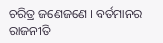ଚରିତ୍ର ଜଣେଜଣେ । ବର୍ତମାନର ରାଜନୀତି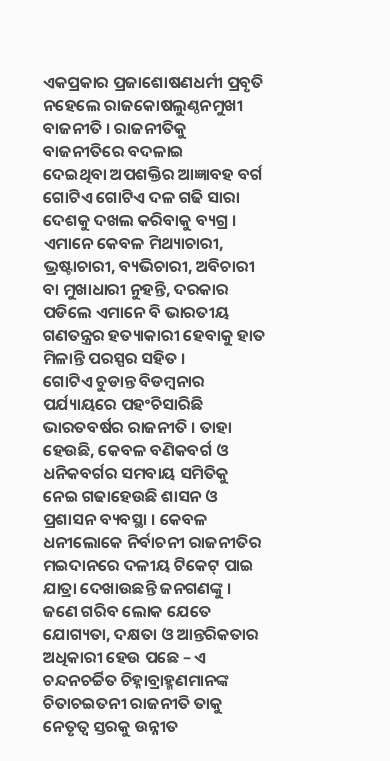ଏକପ୍ରକାର ପ୍ରଜାଶୋଷଣଧର୍ମୀ ପ୍ରବୃତି ନହେଲେ ରାଜକୋଷଲୁଣ୍ଠନମୁଖୀ ବାଜନୀତି । ରାଜନୀତିକୁ ବାଜନୀତିରେ ବଦଳାଇ
ଦେଇଥିବା ଅପଶକ୍ତିର ଆଜ୍ଞାବହ ବର୍ଗ ଗୋଟିଏ ଗୋଟିଏ ଦଳ ଗଢି ସାରା ଦେଶକୁ ଦଖଲ କରିବାକୁ ବ୍ୟଗ୍ର । ଏମାନେ କେବଳ ମିଥ୍ୟାଚାରୀ, ଭ୍ରଷ୍ଟାଚାରୀ, ବ୍ୟଭିଚାରୀ, ଅବିଚାରୀ ବା ମୁଖାଧାରୀ ନୁହନ୍ତି, ଦରକାର ପଡିଲେ ଏମାନେ ବି ଭାରତୀୟ ଗଣତନ୍ତ୍ରର ହତ୍ୟାକାରୀ ହେବାକୁ ହାତ ମିଳାନ୍ତି ପରସ୍ପର ସହିତ ।
ଗୋଟିଏ ଚୁଡାନ୍ତ ବିଡମ୍ବନାର ପର୍ଯ୍ୟାୟରେ ପହଂଚିସାରିଛି ଭାରତବର୍ଷର ରାଜନୀତି । ତାହା ହେଉଛି, କେବଳ ବଣିକବର୍ଗ ଓ ଧନିକବର୍ଗର ସମବାୟ ସମିତିକୁ ନେଇ ଗଢାହେଉଛି ଶାସନ ଓ ପ୍ରଶାସନ ବ୍ୟବସ୍ଥା । କେବଳ ଧନୀଲୋକେ ନିର୍ବାଚନୀ ରାଜନୀତିର ମଇଦାନରେ ଦଳୀୟ ଟିକେଟ୍ ପାଇ ଯାତ୍ରା ଦେଖାଉଛନ୍ତି ଜନଗଣଙ୍କୁ । ଜଣେ ଗରିବ ଲୋକ ଯେତେ ଯୋଗ୍ୟତା, ଦକ୍ଷତା ଓ ଆନ୍ତରିକତାର ଅଧିକାରୀ ହେଉ ପଛେ – ଏ ଚନ୍ଦନଚର୍ଚ୍ଚିତ ଚିହ୍ନାବ୍ରାହ୍ମଣମାନଙ୍କ ଚିତାଚଇତନୀ ରାଜନୀତି ତାକୁ ନେତୃତ୍ୱ ସ୍ତରକୁ ଉନ୍ନୀତ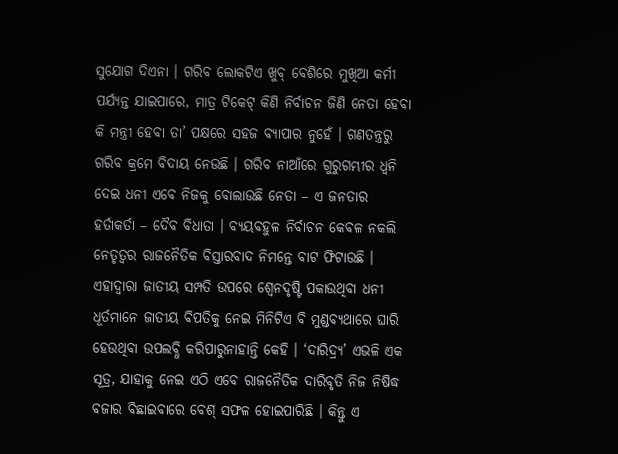ସୁଯୋଗ ଦିଏନା । ଗରିବ ଲୋକଟିଏ ଖୁବ୍ ବେଶିରେ ମୁଖିଆ କର୍ମୀ ପର୍ଯ୍ୟନ୍ତ ଯାଇପାରେ, ମାତ୍ର ଟିକେଟ୍ କିଣି ନିର୍ବାଚନ ଜିଣି ନେତା ହେବା କି ମନ୍ତ୍ରୀ ହେବା ତା’ ପକ୍ଷରେ ସହଜ ବ୍ୟାପାର ନୁହେଁ । ଗଣତନ୍ତ୍ରରୁ ଗରିବ କ୍ରମେ ବିଦାୟ ନେଉଛି । ଗରିବ ନାଆଁରେ ଗୁରୁଗମ୍ଭୀର ଧ୍ୱନି ଦେଇ ଧନୀ ଏବେ ନିଜକୁ ବୋଲାଉଛି ନେତା – ଏ ଜନତାର ହର୍ତାକର୍ତା – ଦୈବ ବିଧାତା । ବ୍ୟୟବହୁଳ ନିର୍ବାଚନ କେବଳ ନକଲି ନେତୃତ୍ୱର ରାଜନୈତିକ ବିସ୍ତାରବାଦ ନିମନ୍ତେ ବାଟ ଫିଟାଉଛି । ଏହାଦ୍ୱାରା ଜାତୀୟ ସମ୍ପତି ଉପରେ ଶ୍ୱେନଦୃଷ୍ଟି ପକାଉଥିବା ଧନୀ ଧୂର୍ତମାନେ ଜାତୀୟ ବିପତିକୁ ନେଇ ମିନିଟିଏ ବି ମୁଣ୍ଡବ୍ୟଥାରେ ଘାରି ହେଉଥିବା ଉପଲବ୍ଧି କରିପାରୁନାହାନ୍ତି କେହି । ‘ଦାରିଦ୍ର୍ୟ’ ଏଭଳି ଏକ ସୂତ୍ର, ଯାହାକୁ ନେଇ ଏଠି ଏବେ ରାଜନୈତିକ ଦାରିବୃତି ନିଜ ନିଷିଦ୍ଧ ବଜାର ବିଛାଇବାରେ ବେଶ୍ ସଫଳ ହୋଇପାରିଛି । କିନ୍ତୁ ଏ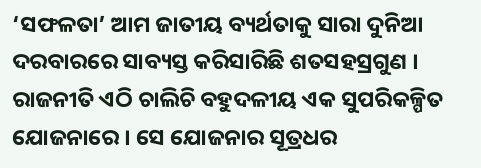‘ସଫଳତା’ ଆମ ଜାତୀୟ ବ୍ୟର୍ଥତାକୁ ସାରା ଦୁନିଆ ଦରବାରରେ ସାବ୍ୟସ୍ତ କରିସାରିଛି ଶତସହସ୍ରଗୁଣ ।
ରାଜନୀତି ଏଠି ଚାଲିଚି ବହୁଦଳୀୟ ଏକ ସୁପରିକଳ୍ପିତ ଯୋଜନାରେ । ସେ ଯୋଜନାର ସୂତ୍ରଧର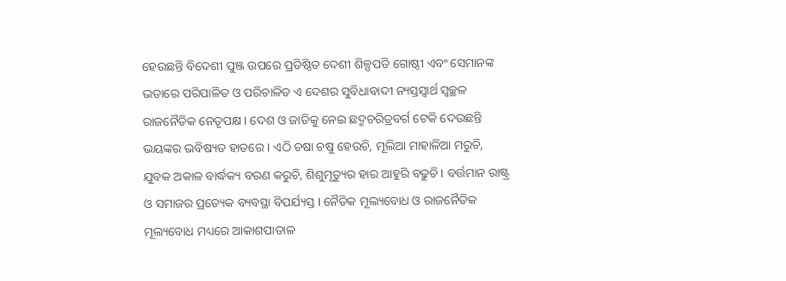ହେଉଛନ୍ତି ବିଦେଶୀ ପୁଞ୍ଜ ଉପରେ ପ୍ରତିଷ୍ଠିତ ଦେଶୀ ଶିଳ୍ପପତି ଗୋଷ୍ଠୀ ଏବଂ ସେମାନଙ୍କ ଭତାରେ ପରିପାଳିତ ଓ ପରିଚାଳିତ ଏ ଦେଶର ସୁବିଧାବାଦୀ ନ୍ୟସ୍ତସ୍ୱାର୍ଥ ସ୍ୱଚ୍ଛଳ ରାଜନୈତିକ ନେତୃପକ୍ଷ । ଦେଶ ଓ ଜାତିକୁ ନେଇ ଛଦ୍ମଚରିତ୍ରବର୍ଗ ଟେକି ଦେଉଛନ୍ତି ଭୟଙ୍କର ଭବିଷ୍ୟତ ହାତରେ । ଏଠି ଚଷା ଚଷୁ ହେଉଚି, ମୂଲିଆ ମାହାଳିଆ ମରୁଚି, ଯୁବକ ଅକାଳ ବାର୍ଦ୍ଧକ୍ୟ ବରଣ କରୁଚି, ଶିଶୁମୃତ୍ୟୁର ହାର ଆହୁରି ବଢୁଚି । ବର୍ତ୍ତମାନ ରାଷ୍ଟ୍ର ଓ ସମାଜର ପ୍ରତ୍ୟେକ ବ୍ୟବସ୍ଥା ବିପର୍ଯ୍ୟସ୍ତ । ନୈତିକ ମୂଲ୍ୟବୋଧ ଓ ରାଜନୈତିକ ମୂଲ୍ୟବୋଧ ମଧ୍ୟରେ ଆକାଶପାତାଳ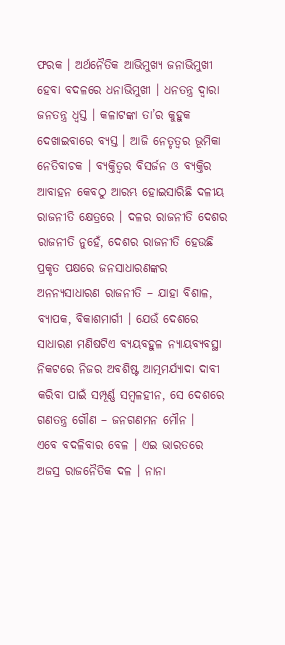ଫରକ । ଅର୍ଥନୈତିକ ଆଭିମୁଖ୍ୟ ଜନାଭିମୁଖୀ ହେବା ବଦଳରେ ଧନାଭିମୁଖୀ । ଧନତନ୍ତ୍ର ଦ୍ୱାରା ଜନତନ୍ତ୍ର ଧ୍ୱସ୍ତ । କଳାଟଙ୍କା ତା’ର କୁହୁକ ଦେଖାଇବାରେ ବ୍ୟସ୍ତ । ଆଜି ନେତୃତ୍ୱର ଭୂମିକା ନେତିବାଚକ । ବ୍ୟକ୍ତିତ୍ୱର ବିସର୍ଜନ ଓ ବ୍ୟକ୍ତିର ଆବାହନ କେବଠୁ ଆରମ୍ଭ ହୋଇସାରିଛି ଦଳୀୟ ରାଜନୀତି କ୍ଷେତ୍ରରେ । ଦଳର ରାଜନୀତି ଦେଶର ରାଜନୀତି ନୁହେଁ, ଦେଶର ରାଜନୀତି ହେଉଛି ପ୍ରକୃତ ପକ୍ଷରେ ଜନସାଧାରଣଙ୍କର ଅନନ୍ୟସାଧାରଣ ରାଜନୀତି – ଯାହା ବିଶାଳ, ବ୍ୟାପକ, ବିକାଶମାର୍ଗୀ । ଯେଉଁ ଦେଶରେ ସାଧାରଣ ମଣିଷଟିଏ ବ୍ୟୟବହୁଳ ନ୍ୟାୟବ୍ୟବସ୍ଥା ନିକଟରେ ନିଜର ଅବଶିଷ୍ଟ ଆତ୍ମମର୍ଯ୍ୟାଦା ଦାବୀ କରିବା ପାଇଁ ସମ୍ପୂର୍ଣ୍ଣ ସମ୍ବଳହୀନ, ସେ ଦେଶରେ ଗଣତନ୍ତ୍ର ଗୌଣ – ଜନଗଣମନ ମୌନ ।
ଏବେ ବଦଳିବାର ବେଳ । ଏଇ ଭାରତରେ ଅଜସ୍ର ରାଜନୈତିକ ଦଳ । ନାନା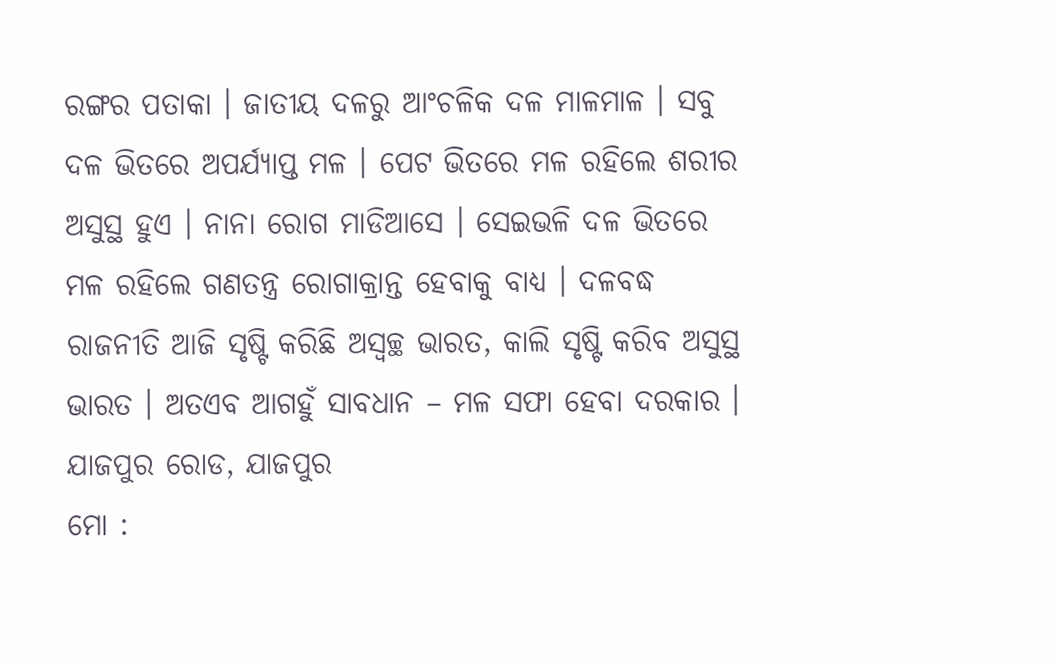ରଙ୍ଗର ପତାକା । ଜାତୀୟ ଦଳରୁ ଆଂଚଳିକ ଦଳ ମାଳମାଳ । ସବୁ ଦଳ ଭିତରେ ଅପର୍ଯ୍ୟାପ୍ତ ମଳ । ପେଟ ଭିତରେ ମଳ ରହିଲେ ଶରୀର ଅସୁସ୍ଥ ହୁଏ । ନାନା ରୋଗ ମାଡିଆସେ । ସେଇଭଳି ଦଳ ଭିତରେ ମଳ ରହିଲେ ଗଣତନ୍ତ୍ର ରୋଗାକ୍ରାନ୍ତ ହେବାକୁ ବାଧ୍ୟ । ଦଳବଦ୍ଧ ରାଜନୀତି ଆଜି ସୃଷ୍ଟି କରିଛି ଅସ୍ୱଚ୍ଛ ଭାରତ, କାଲି ସୃଷ୍ଟି କରିବ ଅସୁସ୍ଥ ଭାରତ । ଅତଏବ ଆଗହୁଁ ସାବଧାନ – ମଳ ସଫା ହେବା ଦରକାର ।
ଯାଜପୁର ରୋଡ, ଯାଜପୁର
ମୋ :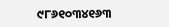୯୮୬୧୦୩୪୧୬୩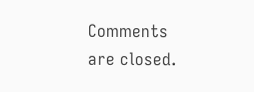Comments are closed.